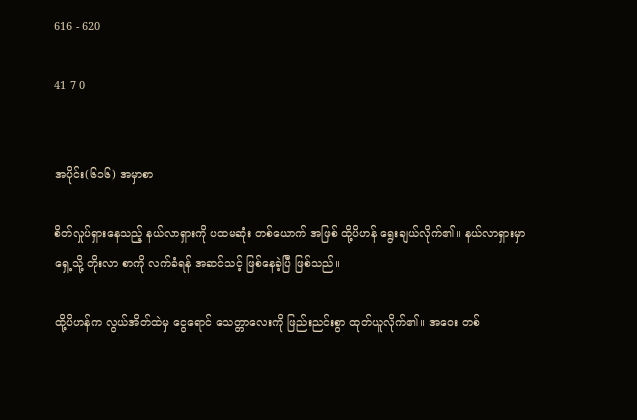616 - 620

41 7 0


အပိုင်း(၆၁၆) အမှာစာ

စိတ်လှုပ်ရှားနေသည့် နယ်လာရှားကို ပထမဆုံး တစ်ယောက် အဖြစ် ထို့ပိဟန် ရွေးချယ်လိုက်၏။ နယ်လာရှားမှာ ရှေ့သို့ တိုးလာ စာကို လက်ခံရန် အဆင်သင့် ဖြစ်နေခဲ့ပြီ ဖြစ်သည်။

ထို့ပိဟန်က လွယ်အိတ်ထဲမှ ငွေရောင် သေတ္တာလေးကို ဖြည်းညင်းစွာ ထုတ်ယူလိုက်၏။ အဝေး တစ်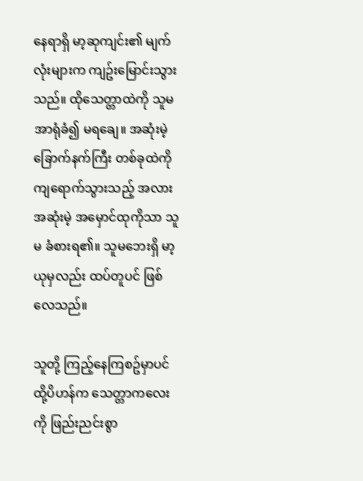နေရာရှိ မာ့ဆုကျင်း၏ မျက်လုံးများက ကျဥ်း‌မြောင်းသွားသည်။ ထိုသေတ္တာထဲကို သူမ အာရုံခံ၍ မရချေ။ အဆုံးမဲ့ ခြောက်နက်ကြီး တစ်ခုထဲကို ကျရောက်သွားသည့် အလား အဆုံးမဲ့ အမှောင်ထုကိုသာ သူမ ခံစားရ၏။ သူမဘေးရှိ မာ့ယုမှလည်း ထပ်တူပင် ဖြစ်လေသည်။

သူတို့ ကြည့်နေကြစဥ်မှာပင် ထို့ပိဟန်က သေတ္တာကလေးကို ဖြည်းညင်းစွာ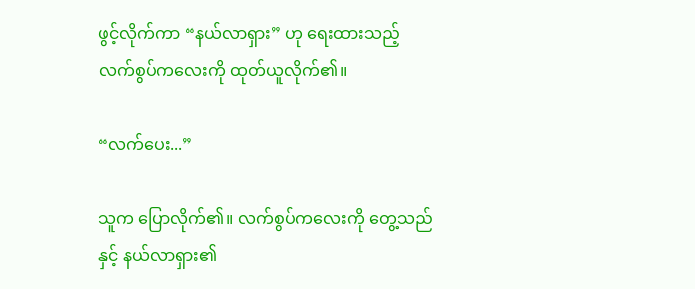ဖွင့်လိုက်ကာ “နယ်လာရှား” ဟု ရေးထားသည့် လက်စွပ်ကလေးကို ထုတ်ယူလိုက်၏။

“လက်ပေး...”

သူက ပြောလိုက်၏။ လက်စွပ်ကလေးကို တွေ့သည်နှင့် နယ်လာရှား၏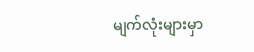မျက်လုံးများမှာ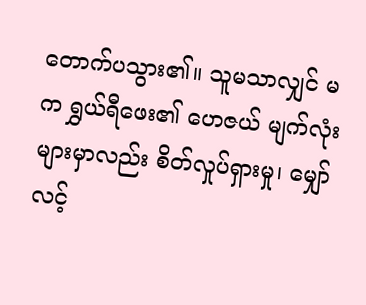တောက်ပသွား၏။ သူမသာလျှင် မက ရွှယ်ရီဖေး၏ ဟေဇယ် မျက်လုံးများမှာလည်း စိတ်လှုပ်ရှားမှု၊ မျှော်လင့်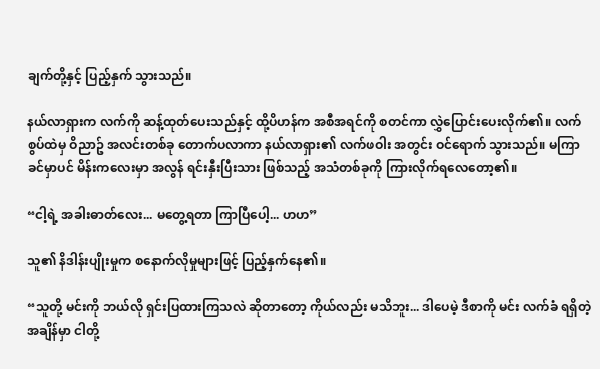ချက်တို့နှင့် ပြည့်နှက် သွားသည်။

နယ်လာရှားက လက်ကို ဆန့်ထုတ်ပေးသည်နှင့် ထို့ပိဟန်က အစီအရင်ကို စတင်ကာ လွှဲပြောင်းပေးလိုက်၏။ လက်စွပ်ထဲမှ ဝိညာဥ် အလင်းတစ်ခု တောက်ပလာကာ နယ်လာရှား၏ လက်ဖဝါး အတွင်း ဝင်ရောက် သွားသည်။ မကြာခင်မှာပင် မိန်းကလေးမှာ အလွန် ရင်းနှီးပြီးသား ဖြစ်သည့် အသံတစ်ခုကို ကြားလိုက်ရလေတော့၏။

“ငါ့ရဲ့ အခါးဓာတ်လေး... မတွေ့ရတာ ကြာပြီပေါ့... ဟဟ”

သူ၏ နိဒါန်းပျိုးမှုက စနောက်လိုမှုများဖြင့် ပြည့်နှက်နေ၏။

“သူတို့ မင်းကို ဘယ်လို ရှင်းပြထားကြသလဲ ဆိုတာတော့ ကိုယ်လည်း မသိဘူး... ဒါပေမဲ့ ဒီစာကို မင်း လက်ခံ ရရှိတဲ့ အချိန်မှာ ငါတို့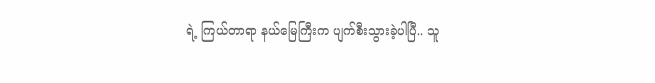ရဲ့ ကြယ်တာရာ နယ်မြေကြီးက ပျက်စီးသွားခဲ့ပါပြီ.. သူ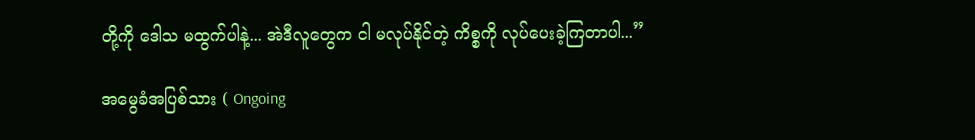တို့ကို ဒေါသ မထွက်ပါနဲ့... အဲဒီလူတွေက ငါ မလုပ်နိုင်တဲ့ ကိစ္စကို လုပ်ပေးခဲ့ကြတာပါ...”

အမွေခံအပြစ်သား ( Ongoing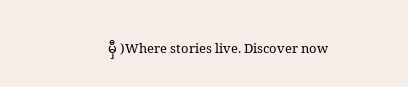မှီ )Where stories live. Discover now